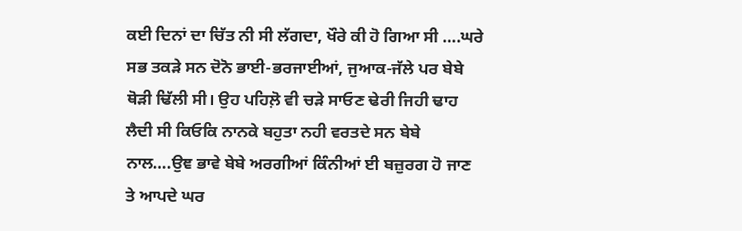ਕਈ ਦਿਨਾਂ ਦਾ ਚਿੱਤ ਨੀ ਸੀ ਲੱਗਦਾ, ਖੌਰੇ ਕੀ ਹੋ ਗਿਆ ਸੀ ….ਘਰੇ ਸਭ ਤਕੜੇ ਸਨ ਦੋਨੋ ਭਾਈ-ਭਰਜਾਈਆਂ, ਜੁਆਕ-ਜੱਲੇ ਪਰ ਬੇਬੇ ਥੋੜੀ ਢਿੱਲੀ ਸੀ। ਉਹ ਪਹਿਲ਼ੋ ਵੀ ਚੜੇ ਸਾਓਣ ਢੇਰੀ ਜਿਹੀ ਢਾਹ ਲੈਦੀ ਸੀ ਕਿਓਕਿ ਨਾਨਕੇ ਬਹੁਤਾ ਨਹੀ ਵਰਤਦੇ ਸਨ ਬੇਬੇ ਨਾਲ….ਉਞ ਭਾਵੇ ਬੇਬੇ ਅਰਗੀਆਂ ਕਿੰਨੀਆਂ ਈ ਬਜ਼ੁਰਗ ਹੋ ਜਾਣ ਤੇ ਆਪਦੇ ਘਰ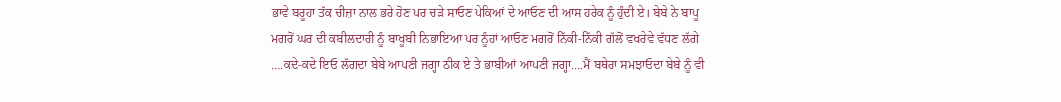ਭਾਵੇ ਬਰੂਹਾ ਤੱਕ ਚੀਜ਼ਾ ਨਾਲ ਭਰੇ ਹੋਣ ਪਰ ਚੜੇ ਸਾਓਣ ਪੇਕਿਆਂ ਦੇ ਆਓਣ ਦੀ ਆਸ ਹਰੇਕ ਨੂੰ ਹੁੰਦੀ ਏ। ਬੇਬੇ ਨੇ ਬਾਪੂ ਮਗਰੋਂ ਘਰ ਦੀ ਕਬੀਲਦਾਰੀ ਨੂੰ ਬਾਖੂਬੀ ਨਿਭਾਇਆ ਪਰ ਨੂੰਹਾਂ ਆਓਣ ਮਗਰੋਂ ਨਿੱਕੀ-ਨਿੱਕੀ ਗੱਲੋਂ ਵਖਰੇਵੇ ਵੱਧਣ ਲੱਗੇ ….ਕਦੇ-ਕਦੇ ਇਓ ਲੱਗਦਾ ਬੇਬੇ ਆਪਣੀ ਜਗ੍ਹਾ ਠੀਕ ਏ ਤੇ ਭਾਬੀਆਂ ਆਪਣੀ ਜਗ੍ਹਾ….ਮੈਂ ਬਥੇਰਾ ਸਮਝਾਓਦਾ ਬੇਬੇ ਨੂੰ ਵੀ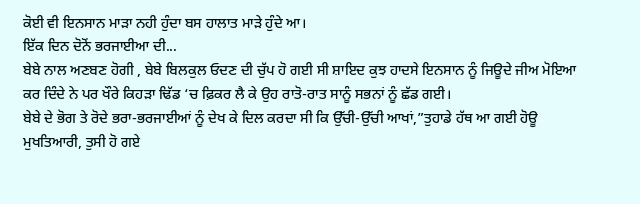ਕੋਈ ਵੀ ਇਨਸਾਨ ਮਾੜਾ ਨਹੀ ਹੁੰਦਾ ਬਸ ਹਾਲਾਤ ਮਾੜੇ ਹੁੰਦੇ ਆ।
ਇੱਕ ਦਿਨ ਦੋਨੋਂ ਭਰਜਾਈਆ ਦੀ...
ਬੇਬੇ ਨਾਲ ਅਣਬਣ ਹੋਗੀ , ਬੇਬੇ ਬਿਲਕੁਲ ਓਦਣ ਦੀ ਚੁੱਪ ਹੋ ਗਈ ਸੀ ਸ਼ਾਇਦ ਕੁਝ ਹਾਦਸੇ ਇਨਸਾਨ ਨੂੰ ਜਿਊਦੇ ਜੀਅ ਮੋਇਆ ਕਰ ਦਿੰਦੇ ਨੇ ਪਰ ਖੌਰੇ ਕਿਹੜਾ ਢਿੱਡ ‘ਚ ਫ਼ਿਕਰ ਲੈ ਕੇ ਉਹ ਰਾਤੋ-ਰਾਤ ਸਾਨੂੰ ਸਭਨਾਂ ਨੂੰ ਛੱਡ ਗਈ।
ਬੇਬੇ ਦੇ ਭੋਗ ਤੇ ਰੋਦੇ ਭਰਾ-ਭਰਜਾਈਆਂ ਨੂੰ ਦੇਖ ਕੇ ਦਿਲ ਕਰਦਾ ਸੀ ਕਿ ਉੱਚੀ-ਉੱਚੀ ਆਖਾਂ,”ਤੁਹਾਡੇ ਹੱਥ ਆ ਗਈ ਹੋਊ ਮੁਖਤਿਆਰੀ, ਤੁਸੀ ਹੋ ਗਏ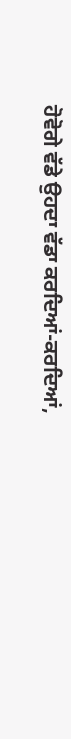ਹੋਵੋਗੇ ਵੱਡੇ ਉਹਦਾ ਵੱਡਾ ਕਰਦਿਆਂ-ਕਰਦਿਆਂ,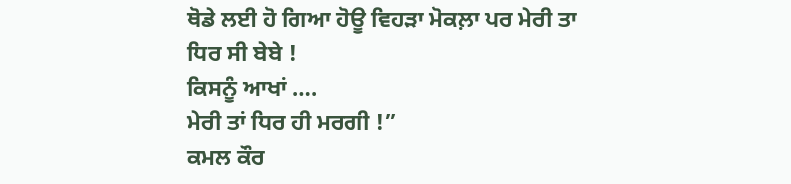ਥੋਡੇ ਲਈ ਹੋ ਗਿਆ ਹੋਊ ਵਿਹੜਾ ਮੋਕਲ਼ਾ ਪਰ ਮੇਰੀ ਤਾ ਧਿਰ ਸੀ ਬੇਬੇ !
ਕਿਸਨੂੰ ਆਖਾਂ ….
ਮੇਰੀ ਤਾਂ ਧਿਰ ਹੀ ਮਰਗੀ !”
ਕਮਲ ਕੌਰ